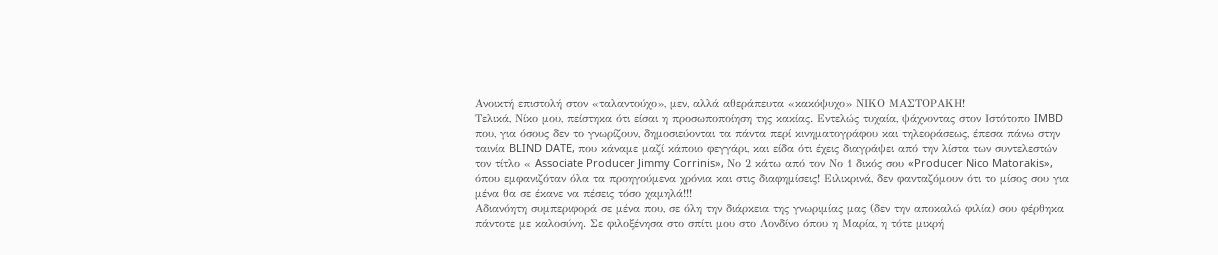Ανοικτή επιστολή στον «ταλαντούχο», μεν, αλλά αθεράπευτα «κακόψυχο» ΝΙΚΟ ΜΑΣΤΟΡΑΚΗ!
Τελικά, Νίκο μου, πείστηκα ότι είσαι η προσωποποίηση της κακίας. Εντελώς τυχαία, ψάχνοντας στον Ιστότοπο IMBD που, για όσους δεν το γνωρίζουν, δημοσιεύονται τα πάντα περί κινηματογράφου και τηλεοράσεως, έπεσα πάνω στην ταινία BLIND DATE, που κάναμε μαζί κάποιο φεγγάρι, και είδα ότι έχεις διαγράψει από την λίστα των συντελεστών τον τίτλο « Associate Producer Jimmy Corrinis», Νο 2 κάτω από τον Νο 1 δικός σου «Producer Nico Matorakis», όπου εμφανιζόταν όλα τα προηγούμενα χρόνια και στις διαφημίσεις! Ειλικρινά, δεν φανταζόμουν ότι το μίσος σου για μένα θα σε έκανε να πέσεις τόσο χαμηλά!!!
Αδιανόητη συμπεριφορά σε μένα που, σε όλη την διάρκεια της γνωριμίας μας (δεν την αποκαλώ φιλία) σου φέρθηκα πάντοτε με καλοσύνη. Σε φιλοξένησα στο σπίτι μου στο Λονδίνο όπου η Μαρία, η τότε μικρή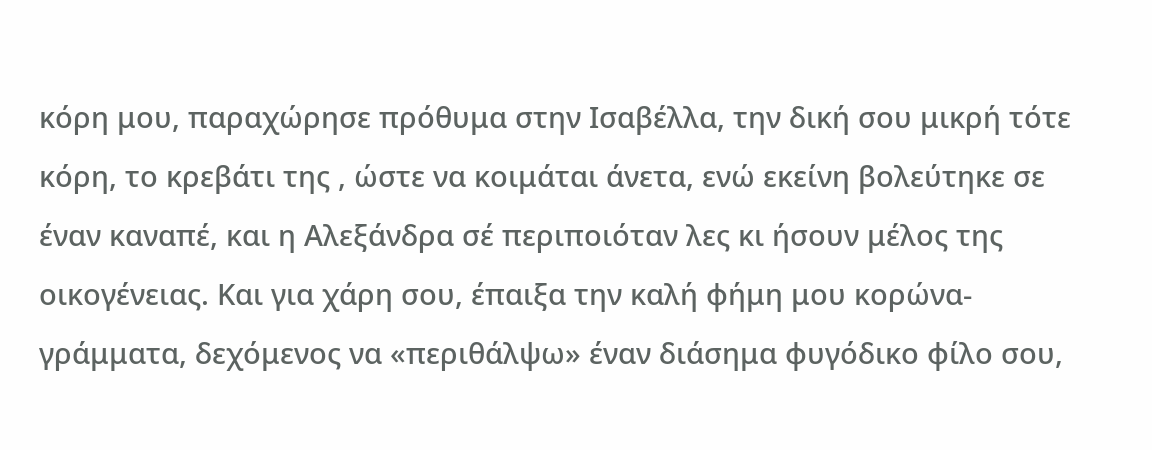κόρη μου, παραχώρησε πρόθυμα στην Ισαβέλλα, την δική σου μικρή τότε κόρη, το κρεβάτι της , ώστε να κοιμάται άνετα, ενώ εκείνη βολεύτηκε σε έναν καναπέ, και η Αλεξάνδρα σέ περιποιόταν λες κι ήσουν μέλος της οικογένειας. Και για χάρη σου, έπαιξα την καλή φήμη μου κορώνα-γράμματα, δεχόμενος να «περιθάλψω» έναν διάσημα φυγόδικο φίλο σου,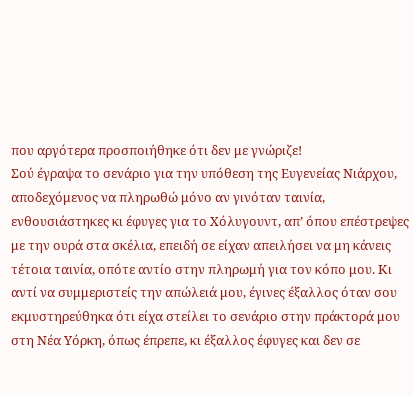που αργότερα προσποιήθηκε ότι δεν με γνώριζε!
Σού έγραψα το σενάριο για την υπόθεση της Ευγενείας Νιάρχου, αποδεχόμενος να πληρωθώ μόνο αν γινόταν ταινία, ενθουσιάστηκες κι έφυγες για το Χόλυγουντ, απ’ όπου επέστρεψες με την ουρά στα σκέλια, επειδή σε είχαν απειλήσει να μη κάνεις τέτοια ταινία, οπότε αντίο στην πληρωμή για τον κόπο μου. Κι αντί να συμμεριστείς την απώλειά μου, έγινες έξαλλος όταν σου εκμυστηρεύθηκα ότι είχα στείλει το σενάριο στην πράκτορά μου στη Νέα Υόρκη, όπως έπρεπε, κι έξαλλος έφυγες και δεν σε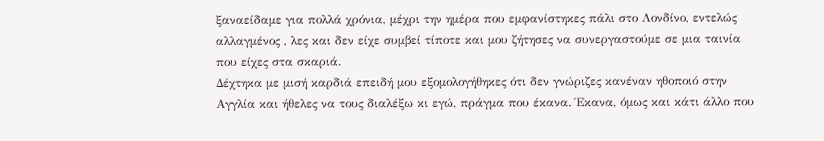ξαναείδαμε για πολλά χρόνια, μέχρι την ημέρα που εμφανίστηκες πάλι στο Λονδίνο, εντελώς αλλαγμένος , λες και δεν είχε συμβεί τίποτε και μου ζήτησες να συνεργαστούμε σε μια ταινία που είχες στα σκαριά.
Δέχτηκα με μισή καρδιά επειδή μου εξομολογήθηκες ότι δεν γνώριζες κανέναν ηθοποιό στην Αγγλία και ήθελες να τους διαλέξω κι εγώ, πράγμα που έκανα. Έκανα, όμως και κάτι άλλο που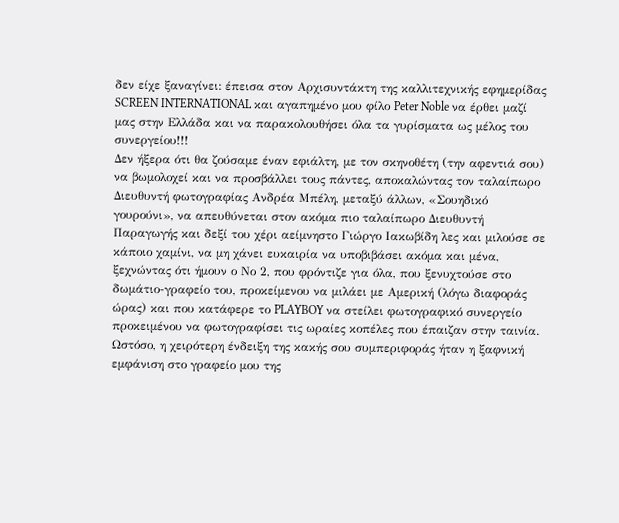δεν είχε ξαναγίνει: έπεισα στον Αρχισυντάκτη της καλλιτεχνικής εφημερίδας SCREEN INTERNATIONAL και αγαπημένο μου φίλο Peter Noble να έρθει μαζί μας στην Ελλάδα και να παρακολουθήσει όλα τα γυρίσματα ως μέλος του συνεργείου!!!
Δεν ήξερα ότι θα ζούσαμε έναν εφιάλτη, με τον σκηνοθέτη (την αφεντιά σου) να βωμολοχεί και να προσβάλλει τους πάντες, αποκαλώντας τον ταλαίπωρο Διευθυντή φωτογραφίας Ανδρέα Μπέλη, μεταξύ άλλων, «Σουηδικό γουρούνι», να απευθύνεται στον ακόμα πιο ταλαίπωρο Διευθυντή Παραγωγής και δεξί του χέρι αείμνηστο Γιώργο Ιακωβίδη λες και μιλούσε σε κάποιο χαμίνι, να μη χάνει ευκαιρία να υποβιβάσει ακόμα και μένα, ξεχνώντας ότι ήμουν ο Νο 2, που φρόντιζε για όλα, που ξενυχτούσε στο δωμάτιο-γραφείο του, προκείμενου να μιλάει με Αμερική (λόγω διαφοράς ώρας) και που κατάφερε το PLAYBOY να στείλει φωτογραφικό συνεργείο προκειμένου να φωτογραφίσει τις ωραίες κοπέλες που έπαιζαν στην ταινία.
Ωστόσο, η χειρότερη ένδειξη της κακής σου συμπεριφοράς ήταν η ξαφνική εμφάνιση στο γραφείο μου της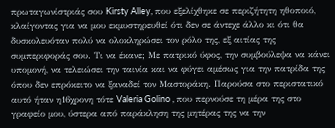πρωταγωνίστριάς σου Kirsty Alley, που εξελίχθηκε σε περιζήτητη ηθοποιό, κλαίγοντας για να μου εκμυστηρευθεί ότι δεν σε άντεχε άλλο κι ότι θα δυσκολευόταν πολύ να ολοκληρώσει τον ρόλο της, εξ αιτίας της συμπεριφοράς σου. Τι να έκανε; Με πατρικό ύφος, την συμβούλεψα να κάνει υπομονή, να τελειώσει την ταινία και να φύγει αμέσως για την πατρίδα της όπου δεν επρόκειτο να ξαναδεί τον Μαστοράκη. Παρούσα στο περιστατικό αυτό ήταν η16χρονη τότε Valeria Golino , που περνούσε τη μέρα της στο γραφείο μου, ύστερα από παράκληση της μητέρας της να την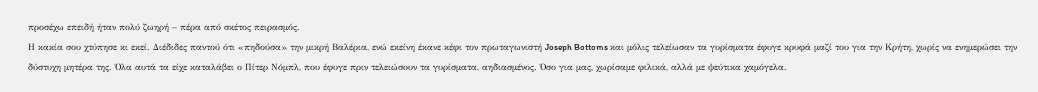προσέχω επειδή ήταν πολύ ζωηρή – πέρα από σκέτος πειρασμός.
Η κακία σου χτύπησε κι εκεί. Διέδιδες παντού ότι «πηδούσα» την μικρή Βαλέρια, ενώ εκείνη έκανε κέφι τον πρωταγωνιστή Joseph Bottoms και μόλις τελείωσαν τα γυρίσματα έφυγε κρυφά μαζί του για την Κρήτη, χωρίς να ενημερώσει την δύστυχη μητέρα της. Όλα αυτά τα είχε καταλάβει ο Πίτερ Νόμπλ, που έφυγε πριν τελειώσουν τα γυρίσματα, αηδιασμένος. Όσο για μας, χωρίσαμε φιλικά, αλλά με ψεύτικα χαμόγελα.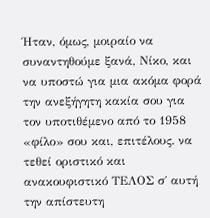Ήταν, όμως, μοιραίο να συναντηθούμε ξανά, Νίκο, και να υποστώ για μια ακόμα φορά την ανεξήγητη κακία σου για τον υποτιθέμενο από το 1958 «φίλο» σου και, επιτέλους. να τεθεί οριστικό και ανακουφιστικό ΤΕΛΟΣ σ΄ αυτή την απίστευτη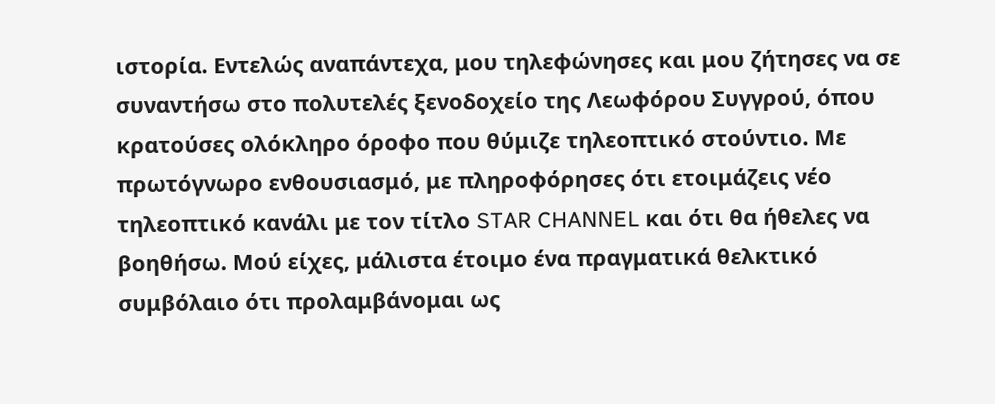ιστορία. Εντελώς αναπάντεχα, μου τηλεφώνησες και μου ζήτησες να σε συναντήσω στο πολυτελές ξενοδοχείο της Λεωφόρου Συγγρού, όπου κρατούσες ολόκληρο όροφο που θύμιζε τηλεοπτικό στούντιο. Με πρωτόγνωρο ενθουσιασμό, με πληροφόρησες ότι ετοιμάζεις νέο τηλεοπτικό κανάλι με τον τίτλο STAR CHANNEL και ότι θα ήθελες να βοηθήσω. Μού είχες, μάλιστα έτοιμο ένα πραγματικά θελκτικό συμβόλαιο ότι προλαμβάνομαι ως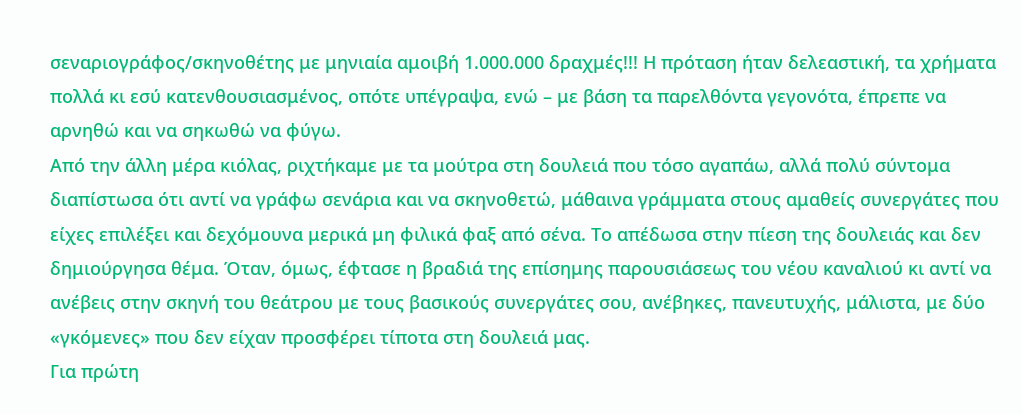σεναριογράφος/σκηνοθέτης με μηνιαία αμοιβή 1.000.000 δραχμές!!! Η πρόταση ήταν δελεαστική, τα χρήματα πολλά κι εσύ κατενθουσιασμένος, οπότε υπέγραψα, ενώ – με βάση τα παρελθόντα γεγονότα, έπρεπε να αρνηθώ και να σηκωθώ να φύγω.
Από την άλλη μέρα κιόλας, ριχτήκαμε με τα μούτρα στη δουλειά που τόσο αγαπάω, αλλά πολύ σύντομα διαπίστωσα ότι αντί να γράφω σενάρια και να σκηνοθετώ, μάθαινα γράμματα στους αμαθείς συνεργάτες που είχες επιλέξει και δεχόμουνα μερικά μη φιλικά φαξ από σένα. Το απέδωσα στην πίεση της δουλειάς και δεν δημιούργησα θέμα. Όταν, όμως, έφτασε η βραδιά της επίσημης παρουσιάσεως του νέου καναλιού κι αντί να ανέβεις στην σκηνή του θεάτρου με τους βασικούς συνεργάτες σου, ανέβηκες, πανευτυχής, μάλιστα, με δύο «γκόμενες» που δεν είχαν προσφέρει τίποτα στη δουλειά μας.
Για πρώτη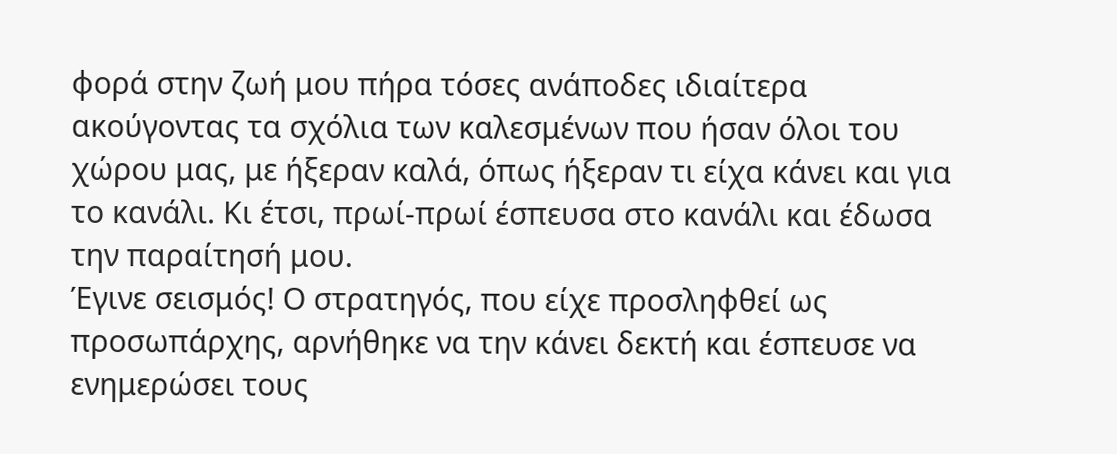φορά στην ζωή μου πήρα τόσες ανάποδες ιδιαίτερα ακούγοντας τα σχόλια των καλεσμένων που ήσαν όλοι του χώρου μας, με ήξεραν καλά, όπως ήξεραν τι είχα κάνει και για το κανάλι. Κι έτσι, πρωί-πρωί έσπευσα στο κανάλι και έδωσα την παραίτησή μου.
Έγινε σεισμός! Ο στρατηγός, που είχε προσληφθεί ως προσωπάρχης, αρνήθηκε να την κάνει δεκτή και έσπευσε να ενημερώσει τους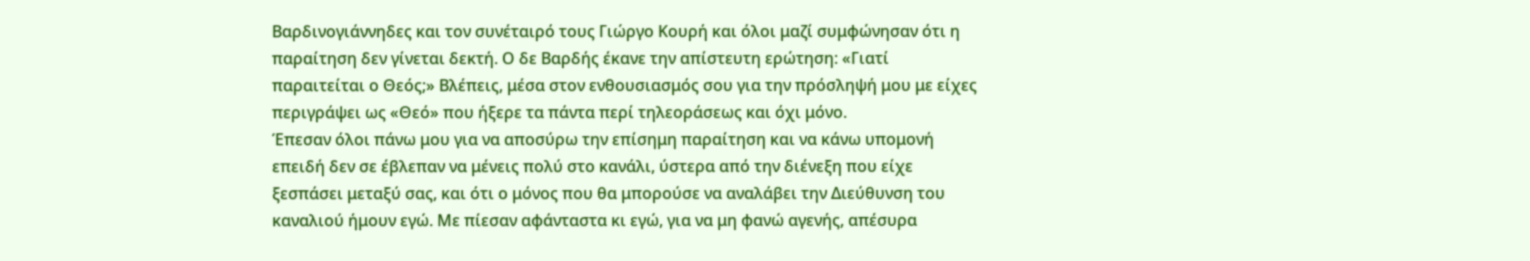Βαρδινογιάννηδες και τον συνέταιρό τους Γιώργο Κουρή και όλοι μαζί συμφώνησαν ότι η παραίτηση δεν γίνεται δεκτή. Ο δε Βαρδής έκανε την απίστευτη ερώτηση: «Γιατί παραιτείται ο Θεός;» Βλέπεις, μέσα στον ενθουσιασμός σου για την πρόσληψή μου με είχες περιγράψει ως «Θεό» που ήξερε τα πάντα περί τηλεοράσεως και όχι μόνο.
Έπεσαν όλοι πάνω μου για να αποσύρω την επίσημη παραίτηση και να κάνω υπομονή επειδή δεν σε έβλεπαν να μένεις πολύ στο κανάλι, ύστερα από την διένεξη που είχε ξεσπάσει μεταξύ σας, και ότι ο μόνος που θα μπορούσε να αναλάβει την Διεύθυνση του καναλιού ήμουν εγώ. Με πίεσαν αφάνταστα κι εγώ, για να μη φανώ αγενής, απέσυρα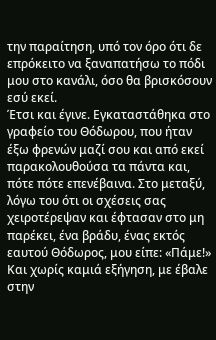την παραίτηση, υπό τον όρο ότι δε επρόκειτο να ξαναπατήσω το πόδι μου στο κανάλι, όσο θα βρισκόσουν εσύ εκεί.
Έτσι και έγινε. Εγκαταστάθηκα στο γραφείο του Θόδωρου, που ήταν έξω φρενών μαζί σου και από εκεί παρακολουθούσα τα πάντα και, πότε πότε επενέβαινα. Στο μεταξύ, λόγω του ότι οι σχέσεις σας χειροτέρεψαν και έφτασαν στο μη παρέκει, ένα βράδυ, ένας εκτός εαυτού Θόδωρος, μου είπε: «Πάμε!» Και χωρίς καμιά εξήγηση, με έβαλε στην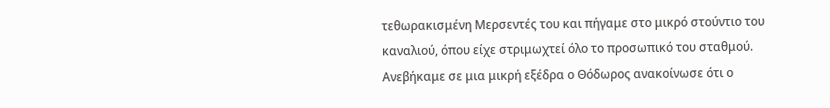τεθωρακισμένη Μερσεντές του και πήγαμε στο μικρό στούντιο του καναλιού, όπου είχε στριμωχτεί όλο το προσωπικό του σταθμού. Ανεβήκαμε σε μια μικρή εξέδρα ο Θόδωρος ανακοίνωσε ότι ο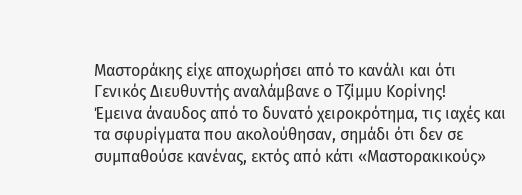Μαστοράκης είχε αποχωρήσει από το κανάλι και ότι Γενικός Διευθυντής αναλάμβανε ο Τζίμμυ Κορίνης!
Έμεινα άναυδος από το δυνατό χειροκρότημα, τις ιαχές και τα σφυρίγματα που ακολούθησαν, σημάδι ότι δεν σε συμπαθούσε κανένας, εκτός από κάτι «Μαστορακικούς»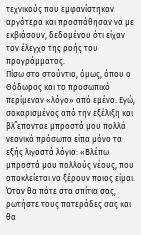τεχνικούς που εμφανίστηκαν αργότερα και προσπάθησαν να με εκβιάσουν, δεδομένου ότι είχαν τον έλεγχο της ροής του προγράμματος.
Πίσω στο στούντιο, όμως, όπου ο Θόδωρος και το προσωπικό περίμεναν «λόγο» από εμένα. Εγώ, σοκαρισμένος από την εξέλιξη και βλ΄΄επονταε μπροστά μου πολλά νεανικά πρόσωπα είπα μόνο τα εξής λιγοστά λόγια: «Βλέπω μπροστά μου πολλούς νέους, που αποκλείεται να ξέρουν ποιος είμαι. Όταν θα πάτε στα σπίτια σας, ρωτήστε τους πατεράδες σας και θα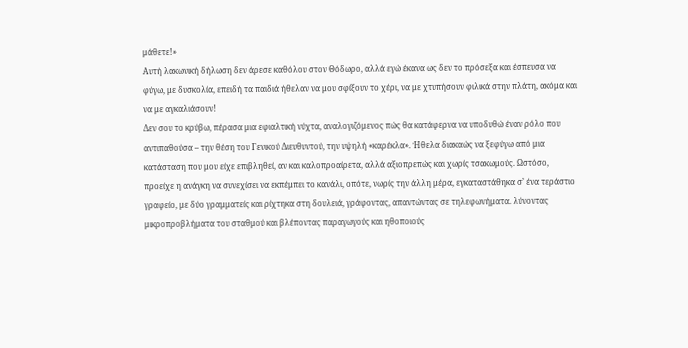μάθετε!»
Αυτή λακωνική δήλωση δεν άρεσε καθόλου στον Θόδωρο, αλλά εγώ έκανα ως δεν το πρόσεξα και έσπευσα να φύγω, με δυσκολία, επειδή τα παιδιά ήθελαν να μου σφίξουν το χέρι, να με χτυπήσουν φιλικά στην πλάτη, ακόμα και να με αγκαλιάσουν!
Δεν σου το κρύβω, πέρασα μια εφιαλτική νύχτα, αναλογιζόμενος πώς θα κατάφερνα να υποδυθώ έναν ρόλο που αντιπαθούσα – την θέση του Γενικού Διευθυντού, την υψηλή «καρέκλα». Ήθελα διακαώς να ξεφύγω από μια κατάσταση που μου είχε επιβληθεί, αν και καλοπροαίρετα, αλλά αξιοπρεπώς και χωρίς τσακωμούς. Ωστόσο, προείχε η ανάγκη να συνεχίσει να εκπέμπει το κανάλι, οπότε, νωρίς την άλλη μέρα, εγκαταστάθηκα σ’ ένα τεράστιο γραφείο, με δύο γραμματείς και ρίχτηκα στη δουλειά, γράφοντας, απαντώντας σε τηλεφωνήματα. λύνοντας μικροπροβλήματα του σταθμού και βλέποντας παραγωγούς και ηθοποιούς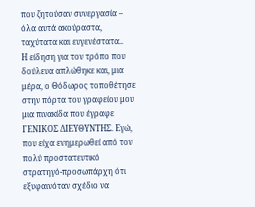που ζητούσαν συνεργασία – όλα αυτά ακούραστα, ταχύτατα και ευγενέστατα..
Η είδηση για τον τρόπο που δούλευα απλώθηκε και, μια μέρα, ο Θόδωρος τοποθέτησε στην πόρτα του γραφείου μου μια πινακίδα που έγραφε ΓΕΝΙΚΟΣ ΔΙΕΥΘΥΝΤΗΣ. Εγώ, που είχα ενημερωθεί από τον πολύ προστατευτικό στρατηγό-προσωπάρχη ότι εξυφαινόταν σχέδιο να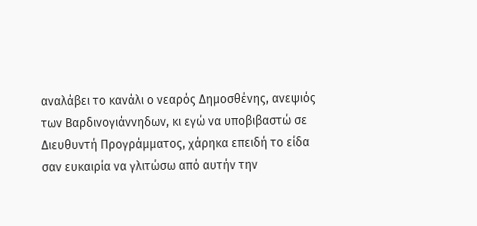αναλάβει το κανάλι ο νεαρός Δημοσθένης, ανεψιός των Βαρδινογιάννηδων, κι εγώ να υποβιβαστώ σε Διευθυντή Προγράμματος, χάρηκα επειδή το είδα σαν ευκαιρία να γλιτώσω από αυτήν την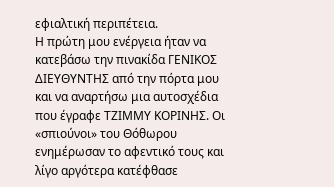εφιαλτική περιπέτεια.
Η πρώτη μου ενέργεια ήταν να κατεβάσω την πινακίδα ΓΕΝΙΚΟΣ ΔΙΕΥΘΥΝΤΗΣ από την πόρτα μου και να αναρτήσω μια αυτοσχέδια που έγραφε ΤΖΙΜΜΥ ΚΟΡΙΝΗΣ. Οι «σπιούνοι» του Θόθωρου ενημέρωσαν το αφεντικό τους και λίγο αργότερα κατέφθασε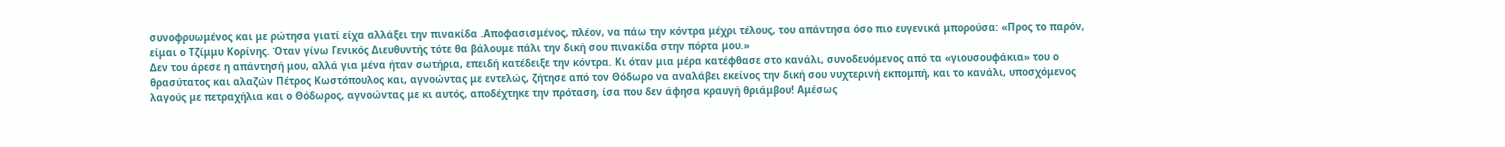συνοφρυωμένος και με ρώτησα γιατί είχα αλλάξει την πινακίδα .Αποφασισμένος, πλέον, να πάω την κόντρα μέχρι τέλους, του απάντησα όσο πιο ευγενικά μπορούσα: «Προς το παρόν, είμαι ο Τζίμμυ Κορίνης. Όταν γίνω Γενικός Διευθυντής τότε θα βάλουμε πάλι την δική σου πινακίδα στην πόρτα μου.»
Δεν του άρεσε η απάντησή μου, αλλά για μένα ήταν σωτήρια, επειδή κατέδειξε την κόντρα. Κι όταν μια μέρα κατέφθασε στο κανάλι, συνοδευόμενος από τα «γιουσουφάκια» του ο θρασύτατος και αλαζών Πέτρος Κωστόπουλος και, αγνοώντας με εντελώς, ζήτησε από τον Θόδωρο να αναλάβει εκείνος την δική σου νυχτερινή εκπομπή, και το κανάλι, υποσχόμενος λαγούς με πετραχήλια και ο Θόδωρος, αγνοώντας με κι αυτός, αποδέχτηκε την πρόταση, ίσα που δεν άφησα κραυγή θριάμβου! Αμέσως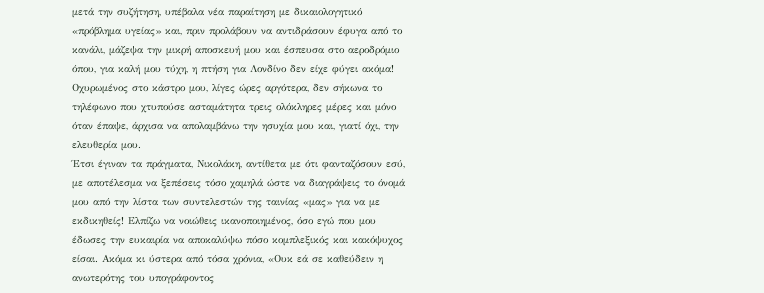μετά την συζήτηση, υπέβαλα νέα παραίτηση με δικαιολογητικό «πρόβλημα υγείας» και, πριν προλάβουν να αντιδράσουν έφυγα από το κανάλι, μάζεψα την μικρή αποσκευή μου και έσπευσα στο αεροδρόμιο όπου, για καλή μου τύχη, η πτήση για Λονδίνο δεν είχε φύγει ακόμα!
Οχυρωμένος στο κάστρο μου, λίγες ώρες αργότερα, δεν σήκωνα το τηλέφωνο που χτυπούσε ασταμάτητα τρεις ολόκληρες μέρες και μόνο όταν έπαψε, άρχισα να απολαμβάνω την ησυχία μου και, γιατί όχι, την ελευθερία μου.
Έτσι έγιναν τα πράγματα, Νικολάκη, αντίθετα με ότι φανταζόσουν εσύ, με αποτέλεσμα να ξεπέσεις τόσο χαμηλά ώστε να διαγράψεις το όνομά μου από την λίστα των συντελεστών της ταινίας «μας» για να με εκδικηθείς! Ελπίζω να νοιώθεις ικανοποιημένος, όσο εγώ που μου έδωσες την ευκαιρία να αποκαλύψω πόσο κομπλεξικός και κακόψυχος είσαι. Ακόμα κι ύστερα από τόσα χρόνια, «Ουκ εά σε καθεύδειν η ανωτερότης του υπογράφοντος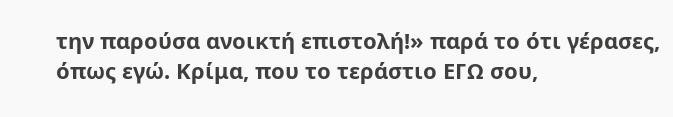την παρούσα ανοικτή επιστολή!» παρά το ότι γέρασες, όπως εγώ. Κρίμα, που το τεράστιο ΕΓΩ σου,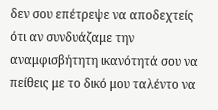δεν σου επέτρεψε να αποδεχτείς ότι αν συνδυάζαμε την αναμφισβήτητη ικανότητά σου να πείθεις με το δικό μου ταλέντο να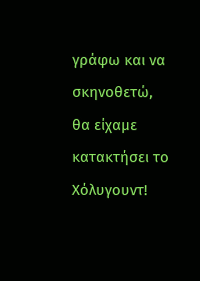γράφω και να σκηνοθετώ, θα είχαμε κατακτήσει το Χόλυγουντ!